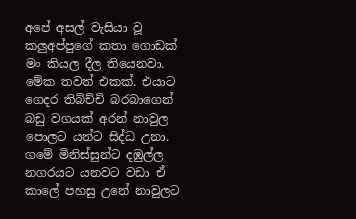අපේ අසල් වැසියා වූ කලුඅප්පුගේ කතා ගොඩක් මං කියල දීල තියෙනවා. මේක තවත් එකක්. එයාට ගෙදර තිබිච්චි බරබාගෙන් බඩු වගයක් අරන් නාවුල පොලට යන්ට සිද්ධ උනා. ගමේ මිනිස්සුන්ට දඹුල්ල නගරයට යනවට වඩා ඒ කාලේ පහසු උනේ නාවුලට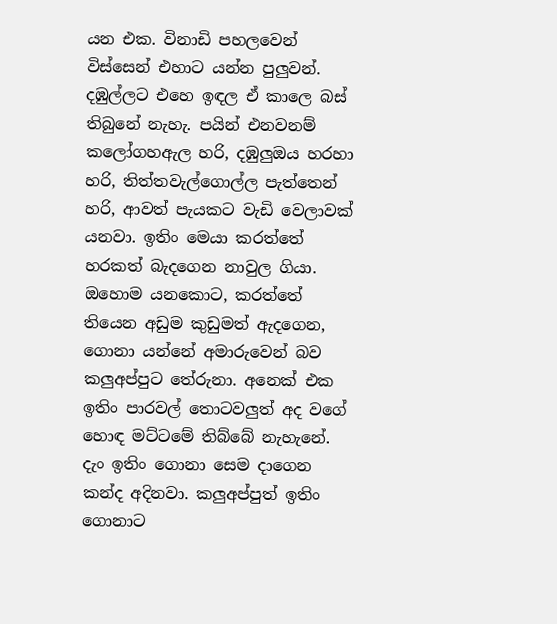යන එක. විනාඩි පහලවෙන් විස්සෙන් එහාට යන්න පුලුවන්. දඹුල්ලට එහෙ ඉඳල ඒ කාලෙ බස් තිබුනේ නැහැ. පයින් එනවනම් කලෝගහඇල හරි, දඹුලුඔය හරහා හරි, තිත්තවැල්ගොල්ල පැත්තෙන් හරි, ආවත් පැයකට වැඩි වෙලාවක් යනවා. ඉතිං මෙයා කරත්තේ හරකත් බැදගෙන නාවුල ගියා. ඔහොම යනකොට, කරත්තේ තියෙන අඩුම කුඩුමත් ඇදගෙන, ගොනා යන්නේ අමාරුවෙන් බව කලුඅප්පුට තේරුනා. අනෙක් එක ඉතිං පාරවල් තොටවලුත් අද වගේ හොඳ මට්ටමේ තිබ්බේ නැහැනේ. දැං ඉතිං ගොනා සෙම දාගෙන කන්ද අදිනවා. කලුඅප්පුත් ඉතිං ගොනාට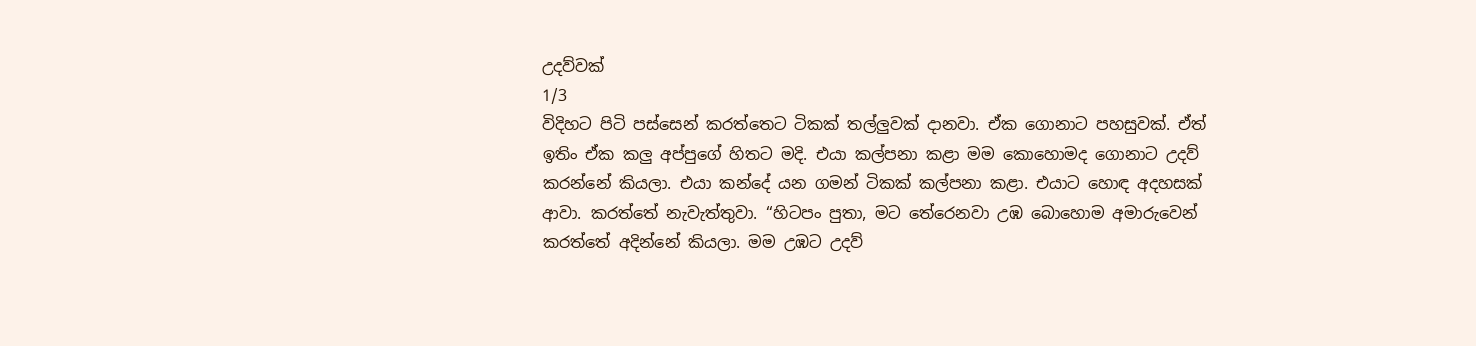උදව්වක්
1/3
විදිහට පිටි පස්සෙන් කරත්තෙට ටිකක් තල්ලුවක් දානවා. ඒක ගොනාට පහසුවක්. ඒත් ඉතිං ඒක කලු අප්පුගේ හිතට මදි. එයා කල්පනා කළා මම කොහොමද ගොනාට උදව් කරන්නේ කියලා. එයා කන්දේ යන ගමන් ටිකක් කල්පනා කළා. එයාට හොඳ අදහසක් ආවා. කරත්තේ නැවැත්තුවා. “හිටපං පුතා, මට තේරෙනවා උඹ බොහොම අමාරුවෙන් කරත්තේ අදින්නේ කියලා. මම උඹට උදව්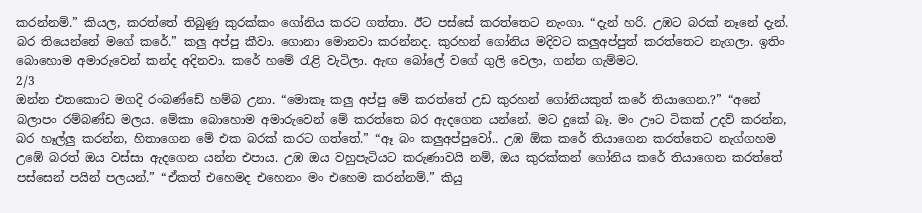කරන්නම්.” කියල, කරත්තේ තිබුණු කුරක්කං ගෝනිය කරට ගත්තා. ඊට පස්සේ කරත්තෙට නැංගා. “දැන් හරි. උඹට බරක් නෑනේ දැන්. බර තියෙන්නේ මගේ කරේ.” කලු අප්පු කීවා. ගොනා මොනවා කරන්නද. කුරහන් ගෝනිය මදිවට කලුඅප්පුත් කරත්තෙට නැගලා. ඉතිං බොහොම අමාරුවෙන් කන්ද අදිනවා. කරේ හමේ රැළි වැටිලා. ඇඟ බෝලේ වගේ ගුලි වෙලා, ගන්න ගැම්මට.
2/3
ඔන්න එතකොට මගදි රංබණ්ඩේ හම්බ උනා. “මොකෑ කලු අප්පු මේ කරත්තේ උඩ කුරහන් ගෝනියකුත් කරේ තියාගෙන.?” “අනේ බලාපං රම්බණ්ඩ මලය. මේකා බොහොම අමාරුවෙන් මේ කරත්තෙ බර ඇදගෙන යන්නේ. මට දුකේ බෑ. මං ඌට ටිකක් උදව් කරන්න, බර හෑල්ලු කරන්න, හිතාගෙන මේ එක බරක් කරට ගත්තේ.” “ඈ බං කලුඅප්පුවෝ.. උඹ ඕක කරේ තියාගෙන කරත්තෙට නැග්ගහම උඹේ බරත් ඔය වස්සා ඇදගෙන යන්න එපාය. උඹ ඔය වහුපැටියට කරුණාවයි නම්, ඔය කුරක්කන් ගෝනිය කරේ තියාගෙන කරත්තේ පස්සෙන් පයින් පලයන්.” “ඒකත් එහෙමද එහෙනං මං එහෙම කරන්නම්.” කියු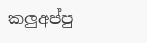කලුඅප්පු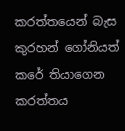කරත්තයෙන් බැස කුරහන් ගෝනියත් කරේ තියාගෙන කරත්තය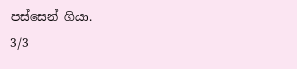පස්සෙන් ගියා.
3/3